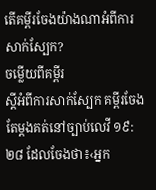តើគម្ពីរចែងយ៉ាងណាអំពីការសាក់ស្បែក?
ចម្លើយពីគម្ពីរ
ស្ដីអំពីការសាក់ស្បែក គម្ពីរចែងតែម្ដងគត់នៅច្បាប់លេវី ១៩:២៨ ដែលចែងថា៖‹អ្នក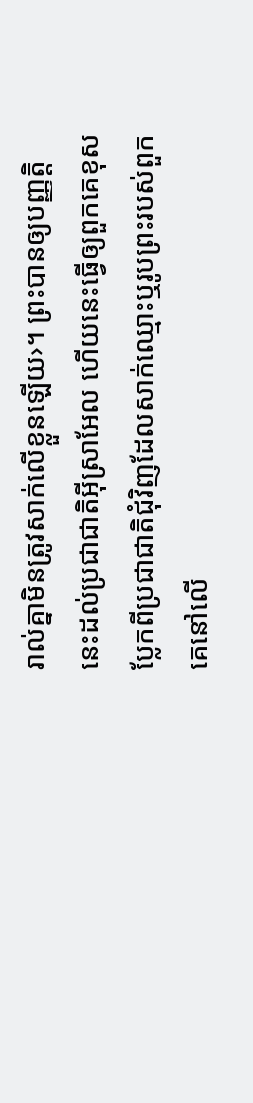រាល់គ្នាមិនត្រូវសាក់លើខ្លួនឡើយ›។ ព្រះបានឲ្យបញ្ញត្តិនេះដល់ប្រជាជាតិអ៊ីស្រាអែល ហើយនេះធ្វើឲ្យពួកគេខុសប្លែកពីប្រជាជាតិជុំវិញដែលសាក់ឈ្មោះឬរូបព្រះរបស់ពួកគេនៅលើ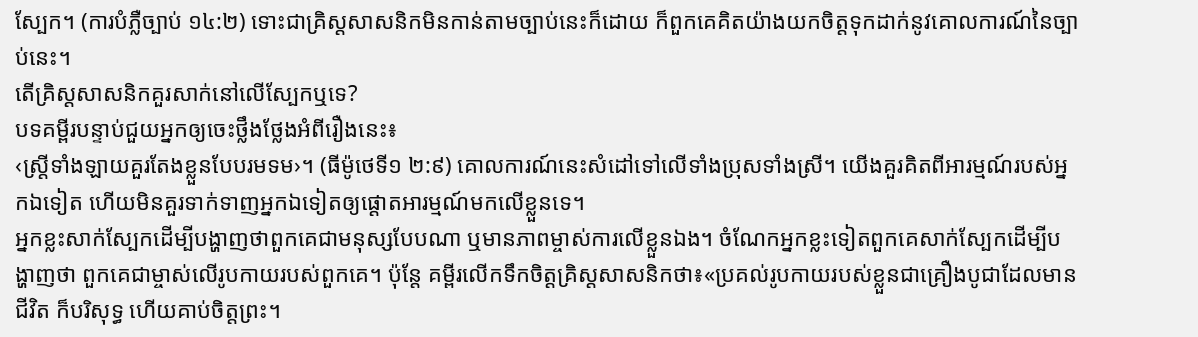ស្បែក។ (ការបំភ្លឺច្បាប់ ១៤:២) ទោះជាគ្រិស្តសាសនិកមិនកាន់តាមច្បាប់នេះក៏ដោយ ក៏ពួកគេគិតយ៉ាងយកចិត្តទុកដាក់នូវគោលការណ៍នៃច្បាប់នេះ។
តើគ្រិស្តសាសនិកគួរសាក់នៅលើស្បែកឬទេ?
បទគម្ពីរបន្ទាប់ជួយអ្នកឲ្យចេះថ្លឹងថ្លែងអំពីរឿងនេះ៖
‹ស្ត្រីទាំងឡាយគួរតែងខ្លួនបែបរមទម›។ (ធីម៉ូថេទី១ ២:៩) គោលការណ៍នេះសំដៅទៅលើទាំងប្រុសទាំងស្រី។ យើងគួរគិតពីអារម្មណ៍របស់អ្នកឯទៀត ហើយមិនគួរទាក់ទាញអ្នកឯទៀតឲ្យផ្ដោតអារម្មណ៍មកលើខ្លួនទេ។
អ្នកខ្លះសាក់ស្បែកដើម្បីបង្ហាញថាពួកគេជាមនុស្សបែបណា ឬមានភាពម្ចាស់ការលើខ្លួនឯង។ ចំណែកអ្នកខ្លះទៀតពួកគេសាក់ស្បែកដើម្បីបង្ហាញថា ពួកគេជាម្ចាស់លើរូបកាយរបស់ពួកគេ។ ប៉ុន្តែ គម្ពីរលើកទឹកចិត្តគ្រិស្តសាសនិកថា៖«ប្រគល់រូបកាយរបស់ខ្លួនជាគ្រឿងបូជាដែលមានជីវិត ក៏បរិសុទ្ធ ហើយគាប់ចិត្តព្រះ។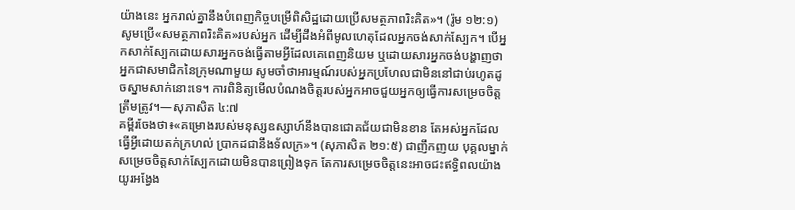យ៉ាងនេះ អ្នករាល់គ្នានឹងបំពេញកិច្ចបម្រើពិសិដ្ឋដោយប្រើសមត្ថភាពរិះគិត»។ (រ៉ូម ១២:១) សូមប្រើ«សមត្ថភាពរិះគិត»របស់អ្នក ដើម្បីដឹងអំពីមូលហេតុដែលអ្នកចង់សាក់ស្បែក។ បើអ្នកសាក់ស្បែកដោយសារអ្នកចង់ធ្វើតាមអ្វីដែលគេពេញនិយម ឬដោយសារអ្នកចង់បង្ហាញថាអ្នកជាសមាជិកនៃក្រុមណាមួយ សូមចាំថាអារម្មណ៍របស់អ្នកប្រហែលជាមិននៅជាប់រហូតដូចស្នាមសាក់នោះទេ។ ការពិនិត្យមើលបំណងចិត្តរបស់អ្នកអាចជួយអ្នកឲ្យធ្វើការសម្រេចចិត្តត្រឹមត្រូវ។—សុភាសិត ៤:៧
គម្ពីរចែងថា៖«គម្រោងរបស់មនុស្សឧស្សាហ៍នឹងបានជោគជ័យជាមិនខាន តែអស់អ្នកដែលធ្វើអ្វីដោយតក់ក្រហល់ ប្រាកដជានឹងទ័លក្រ»។ (សុភាសិត ២១:៥) ជាញឹកញយ បុគ្គលម្នាក់សម្រេចចិត្តសាក់ស្បែកដោយមិនបានព្រៀងទុក តែការសម្រេចចិត្តនេះអាចជះឥទ្ធិពលយ៉ាងយូរអង្វែង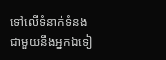ទៅលើទំនាក់ទំនងជាមួយនឹងអ្នកឯទៀ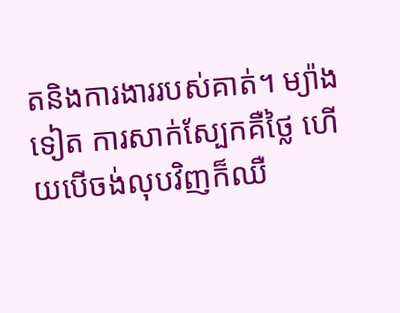តនិងការងាររបស់គាត់។ ម្យ៉ាងទៀត ការសាក់ស្បែកគឺថ្លៃ ហើយបើចង់លុបវិញក៏ឈឺ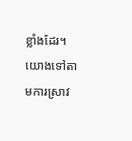ខ្លាំងដែរ។ យោងទៅតាមការស្រាវ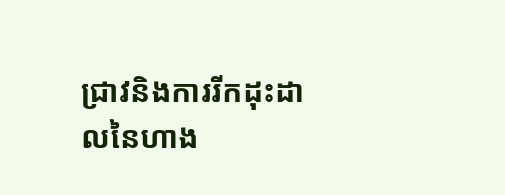ជ្រាវនិងការរីកដុះដាលនៃហាង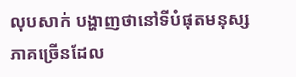លុបសាក់ បង្ហាញថានៅទីបំផុតមនុស្សភាគច្រើនដែល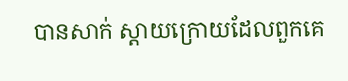បានសាក់ ស្ដាយក្រោយដែលពួកគេ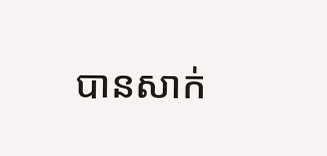បានសាក់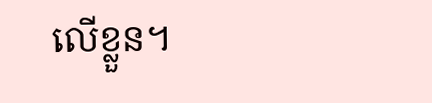លើខ្លួន។